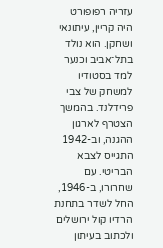עזריה רפופורט היה קריין, עיתונאי ושחקן. הוא נולד בתל־אביב וכנער למד בסטודיו למשחק של צבי פרידלנד. בהמשך הצטרף לארגון ההגנה, וב-1942 התגייס לצבא הבריטי. עם שחרורו, ב-1946, החל לשדר בתחנת הרדיו קול ירושלים ולכתוב בעיתון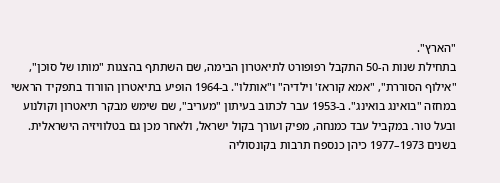"הארץ".
בתחילת שנות ה-50 התקבל רפופורט לתיאטרון הבימה, שם השתתף בהצגות "מותו של סוכן", "אילוף הסוררת", "אמא קוראז' וילדיה" ו"אותלו". ב-1964 הופיע בתיאטרון הוורוד בתפקיד הראשי במחזה "בואינג בואינג". ב-1953 עבר לכתוב בעיתון "מעריב", שם שימש מבקר תיאטרון וקולנוע ובעל טור. במקביל עבד כמנחה, מפיק ועורך בקול ישראל, ולאחר מכן גם בטלוויזיה הישראלית. בשנים 1973–1977 כיהן כנספח תרבות בקונסוליה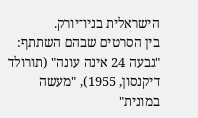הישראלית בניו־יורק.
בין הסרטים שבהם השתתף: "גבעה 24 אינה עונה" (תורולד דיקנסון, 1955), "מעשה במונית"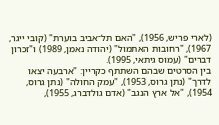(לארי פריש, 1956), "האם תל־אביב בוערת" (קובי ייגר, 1967), "רחובות האתמול" (יהודה נאמן, 1989) ו"זכרון דברים" (עמוס גיתאי, 1995).
בין הסרטים שבהם השתתף כקריין: "ארבעה יצאו לדרך" (נתן גרוס, 1953), "עמק החולה" (נתן גרוס, 1954), "אל ארץ הנגב" (אדם גולדברג, 1955),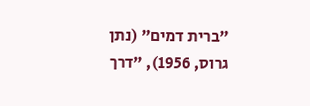"ברית דמים" (נתן גרוס, 1956), "דרך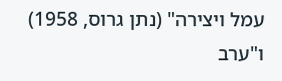עמל ויצירה" (נתן גרוס, 1958) ו"ערב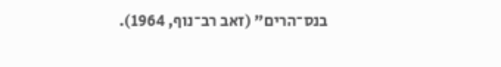בנס־הרים" (זאב רב־נוף, 1964).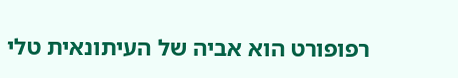רפופורט הוא אביה של העיתונאית טלי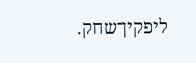ליפקין־שחק.